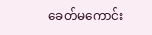ခေတ်မကောင်း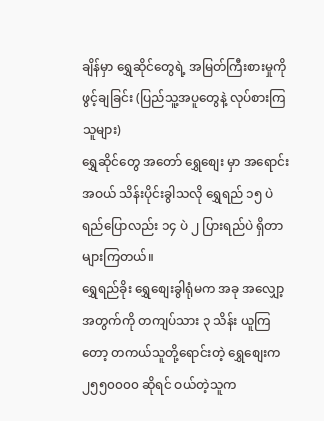ချိန်မှာ ရွှေဆိုင်တွေရဲ့ အမြတ်ကြီးစားမှုကို ဖွင့်ချခြင်း (ပြည်သူ့အပူတွေနဲ့ လုပ်စားကြသူများ)
ရွှေဆိုင်တွေ အတော် ရွှေစျေး မှာ အရောင်းအဝယ် သိန်းပိုင်းခွါသလို ရွှေရည် ၁၅ ပဲရည်ပြောလည်း ၁၄ ပဲ ၂ ပြားရည်ပဲ ရှိတာ များကြတယ်။
ရွှေရည်ခိုး ရွှေစျေးခွါရုံမက အခု အလျှော့အတွက်ကို တကျပ်သား ၃ သိန်း ယူကြတော့ တကယ်သူတို့ရောင်းတဲ့ ရွှေစျေးက ၂၅၅၀၀၀၀ ဆိုရင် ဝယ်တဲ့သူက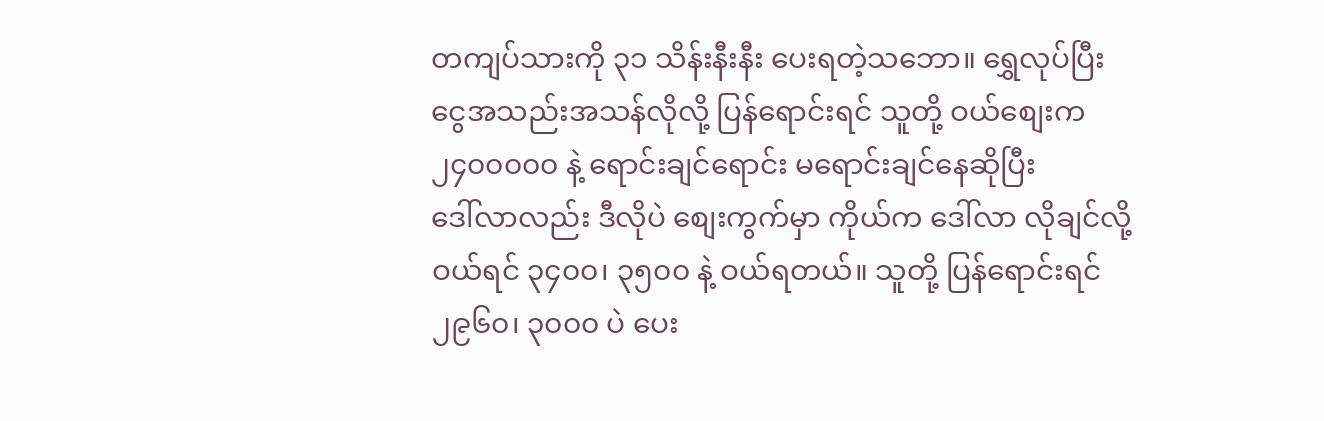တကျပ်သားကို ၃၁ သိန်းနီးနီး ပေးရတဲ့သဘော။ ရွှေလုပ်ပြီး ငွေအသည်းအသန်လိုလို့ ပြန်ရောင်းရင် သူတို့ ဝယ်စျေးက ၂၄၀၀၀၀၀ နဲ့ ရောင်းချင်ရောင်း မရောင်းချင်နေဆိုပြီး
ဒေါ်လာလည်း ဒီလိုပဲ စျေးကွက်မှာ ကိုယ်က ဒေါ်လာ လိုချင်လို့ ဝယ်ရင် ၃၄၀၀၊ ၃၅၀၀ နဲ့ ဝယ်ရတယ်။ သူတို့ ပြန်ရောင်းရင် ၂၉၆၀၊ ၃၀၀၀ ပဲ ပေး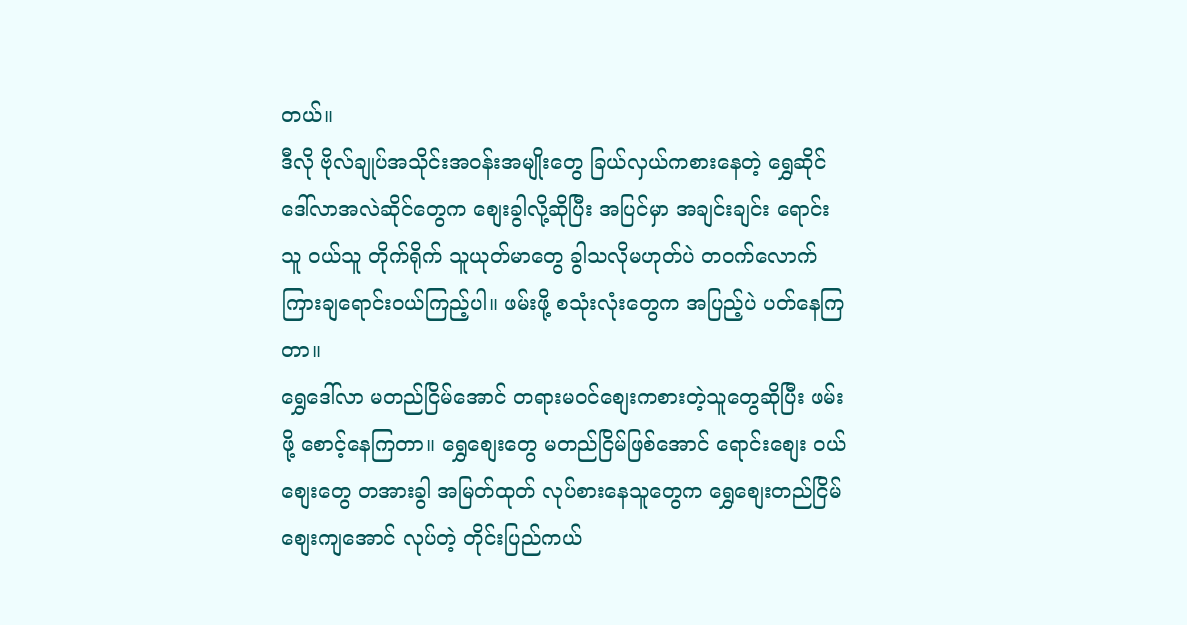တယ်။
ဒီလို ဗိုလ်ချုပ်အသိုင်းအဝန်းအမျိုးတွေ ခြယ်လှယ်ကစားနေတဲ့ ရွှေဆိုင် ဒေါ်လာအလဲဆိုင်တွေက စျေးခွါလို့ဆိုပြီး အပြင်မှာ အချင်းချင်း ရောင်းသူ ဝယ်သူ တိုက်ရိုက် သူယုတ်မာတွေ ခွါသလိုမဟုတ်ပဲ တဝက်လောက် ကြားချရောင်းဝယ်ကြည့်ပါ။ ဖမ်းဖို့ စသုံးလုံးတွေက အပြည့်ပဲ ပတ်နေကြတာ။
ရွှေဒေါ်လာ မတည်ငြိမ်အောင် တရားမဝင်စျေးကစားတဲ့သူတွေဆိုပြီး ဖမ်းဖို့ စောင့်နေကြတာ။ ရွှေစျေးတွေ မတည်ငြိမ်ဖြစ်အောင် ရောင်းစျေး ဝယ်စျေးတွေ တအားခွါ အမြတ်ထုတ် လုပ်စားနေသူတွေက ရွှေစျေးတည်ငြိမ် စျေးကျအောင် လုပ်တဲ့ တိုင်းပြည်ကယ်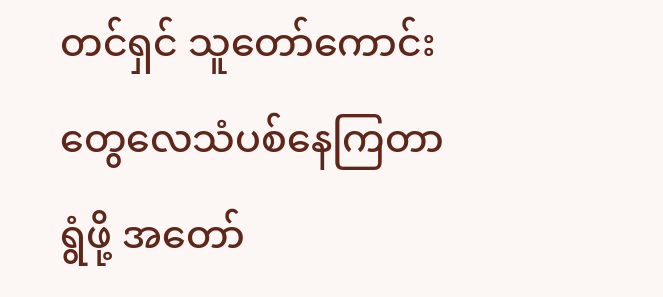တင်ရှင် သူတော်ကောင်းတွေလေသံပစ်နေကြတာ ရွံဖို့ အတော်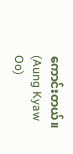ကောင်းတယ်။ (Aung Kyaw Oo)